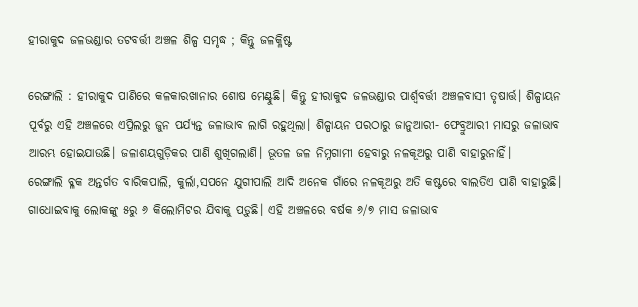ହୀରାକୁଦ ଜଳଭଣ୍ଡାର ତଟବର୍ତ୍ତୀ ଅଞ୍ଚଳ ଶିଳ୍ପ ସମୃଦ୍ଧ ; କିନ୍ତୁ ଜଳକ୍ଳିଷ୍ଟ

ରେଙ୍ଗାଲି : ହୀରାକୁଦ ପାଣିରେ କଳକାରଖାନାର ଶୋଷ ମେଣ୍ଟୁଛି। କିନ୍ତୁ ହୀରାକୁଦ ଜଳଭଣ୍ଡାର ପାର୍ଶ୍ବବର୍ତ୍ତୀ ଅଞ୍ଚଳବାସୀ ତୃଷାର୍ତ୍ତ। ଶିଳ୍ପାୟନ ପୂର୍ବରୁ ଏହି ଅଞ୍ଚଳରେ ଏପ୍ରିଲରୁ ଜୁନ ପର୍ଯ୍ୟନ୍ତ ଜଳାଭାବ ଲାଗି ରହୁଥିଲା। ଶିଳ୍ପାୟନ ପରଠାରୁ ଜାନୁଆରୀ- ଫେବ୍ରୁଆରୀ ମାସରୁ ଜଳାଭାବ ଆରମ୍ଭ ହୋଇଯାଉଛି। ଜଳାଶୟଗୁଡ଼ିକର ପାଣି ଶୁଖିଗଲାଣି। ଭୂତଳ ଜଳ ନିମ୍ନଗାମୀ ହେବାରୁ ନଳକୂଅରୁ ପାଣି ବାହାରୁନାହିଁ।
ରେଙ୍ଗାଲି ବ୍ଳକ ଅନ୍ତର୍ଗତ ବାରିକପାଲି, କୁର୍ଲା,ସପନେ ଯୁଗୀପାଲି ଆଦି ଅନେକ ଗାଁରେ ନଳକୂଅରୁ ଅତି କଷ୍ଟରେ ବାଲତିଏ ପାଣି ବାହାରୁଛି। ଗାଧୋଇବାକୁ ଲୋକଙ୍କୁ ୫ରୁ ୬ କିଲୋମିଟର ଯିବାକୁ ପଡ଼ୁଛି। ଏହି ଅଞ୍ଚଳରେ ବର୍ଷକ ୬/୭ ମାସ ଜଳାଭାବ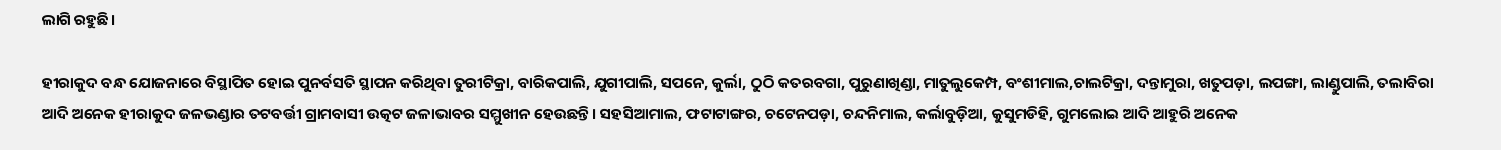ଲାଗି ରହୁଛି।

ହୀରାକୁଦ ବନ୍ଧ ଯୋଜନାରେ ବିସ୍ଥାପିତ ହୋଇ ପୁନର୍ବସତି ସ୍ଥାପନ କରିଥିବା ତୁରୀଟିକ୍ରା, ବାରିକପାଲି, ଯୁଗୀପାଲି, ସପନେ, କୁର୍ଲା, ଠୁଠି କତରବଗା, ପୁରୁଣାଖିଣ୍ଡା, ମାତୁଲୁକେମ୍ପ, ବଂଶୀମାଲ,ଚାଲଟିକ୍ରା, ଦନ୍ତାମୁରା, ଖତୁପଡ଼ା, ଲପଙ୍ଗା, ଲାଣ୍ଡୁପାଲି, ତଲାବିରା ଆଦି ଅନେକ ହୀରାକୁଦ ଜଳଭଣ୍ଡାର ତଟବର୍ତ୍ତୀ ଗ୍ରାମବାସୀ ଉତ୍କଟ ଜଳାଭାବର ସମ୍ମୁଖୀନ ହେଉଛନ୍ତି। ସହସିଆମାଲ, ଫଟାଟାଙ୍ଗର, ଚଟେନପଡ଼ା, ଚନ୍ଦନିମାଲ, କର୍ଲାବୁଡ଼ିଆ, କୁସୁମଡିହି, ଗୁମଲୋଇ ଆଦି ଆହୁରି ଅନେକ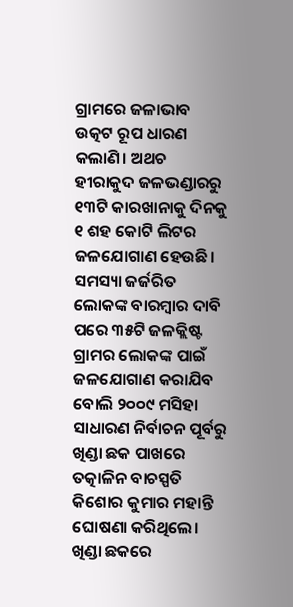ଗ୍ରାମରେ ଜଳାଭାବ ଉତ୍କଟ ରୂପ ଧାରଣ କଲାଣି। ଅଥଚ ହୀରାକୁଦ ଜଳଭଣ୍ଡାରରୁ ୧୩ଟି କାରଖାନାକୁ ଦିନକୁ ୧ ଶହ କୋଟି ଲିଟର ଜଳଯୋଗାଣ ହେଉଛି। ସମସ୍ୟା ଜର୍ଜରିତ ଲୋକଙ୍କ ବାରମ୍ବାର ଦାବି ପରେ ୩୫ଟି ଜଳକ୍ଲିଷ୍ଟ ଗ୍ରାମର ଲୋକଙ୍କ ପାଇଁ ଜଳଯୋଗାଣ କରାଯିବ ବୋଲି ୨୦୦୯ ମସିହା ସାଧାରଣ ନିର୍ବାଚନ ପୂର୍ବରୁ ଖିଣ୍ଡା ଛକ ପାଖରେ ତତ୍କାଳିନ ବାଚସ୍ପତି କିଶୋର କୁମାର ମହାନ୍ତି ଘୋଷଣା କରିଥିଲେ। ଖିଣ୍ଡା ଛକରେ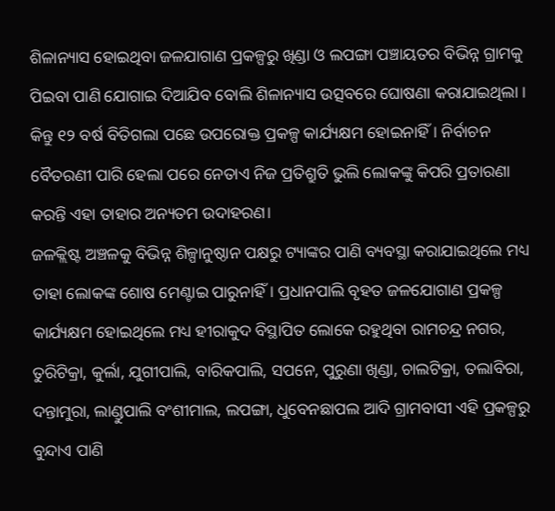ଶିଳାନ୍ୟାସ ହୋଇଥିବା ଜଳଯାଗାଣ ପ୍ରକଳ୍ପରୁ ଖିଣ୍ଡା ଓ ଲପଙ୍ଗା ପଞ୍ଚାୟତର ବିଭିନ୍ନ ଗ୍ରାମକୁ ପିଇବା ପାଣି ଯୋଗାଇ ଦିଆଯିବ ବୋଲି ଶିଳାନ୍ୟାସ ଉତ୍ସବରେ ଘୋଷଣା କରାଯାଇଥିଲା । କିନ୍ତୁ ୧୨ ବର୍ଷ ବିତିଗଲା ପଛେ ଉପରୋକ୍ତ ପ୍ରକଳ୍ପ କାର୍ଯ୍ୟକ୍ଷମ ହୋଇନାହିଁ। ନିର୍ବାଚନ ବୈତରଣୀ ପାରି ହେଲା ପରେ ନେତାଏ ନିଜ ପ୍ରତିଶ୍ରୁତି ଭୁଲି ଲୋକଙ୍କୁ କିପରି ପ୍ରତାରଣା କରନ୍ତି ଏହା ତାହାର ଅନ୍ୟତମ ଉଦାହରଣ।
ଜଳକ୍ଲିଷ୍ଟ ଅଞ୍ଚଳକୁ ବିଭିନ୍ନ ଶିଳ୍ପାନୁଷ୍ଠାନ ପକ୍ଷରୁ ଟ୍ୟାଙ୍କର ପାଣି ବ୍ୟବସ୍ଥା କରାଯାଇଥିଲେ ମଧ୍ୟ ତାହା ଲୋକଙ୍କ ଶୋଷ ମେଣ୍ଟାଇ ପାରୁନାହିଁ। ପ୍ରଧାନପାଲି ବୃହତ ଜଳଯୋଗାଣ ପ୍ରକଳ୍ପ କାର୍ଯ୍ୟକ୍ଷମ ହୋଇଥିଲେ ମଧ୍ୟ ହୀରାକୁଦ ବିସ୍ଥାପିତ ଲୋକେ ରହୁଥିବା ରାମଚନ୍ଦ୍ର ନଗର, ତୁରିଟିକ୍ରା, କୁର୍ଲା, ଯୁଗୀପାଲି, ବାରିକପାଲି, ସପନେ, ପୁରୁଣା ଖିଣ୍ଡା, ଚାଲଟିକ୍ରା, ତଲାବିରା, ଦନ୍ତାମୁରା, ଲାଣ୍ଡୁପାଲି ବଂଶୀମାଲ, ଲପଙ୍ଗା, ଧୁବେନଛାପଲ ଆଦି ଗ୍ରାମବାସୀ ଏହି ପ୍ରକଳ୍ପରୁ ବୁନ୍ଦାଏ ପାଣି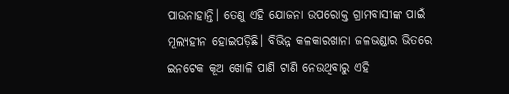ପାଉନାହାନ୍ତି। ତେଣୁ ଏହି ଯୋଜନା ଉପରୋକ୍ତ ଗ୍ରାମବାସୀଙ୍କ ପାଇଁ ମୂଲ୍ୟହୀନ ହୋଇପଡ଼ିଛି। ବିଭିନ୍ନ କଳକାରଖାନା ଜଳଭଣ୍ଡାର ଭିତରେ ଇନଟେକ କୂଅ ଖୋଳି ପାଣି ଟାଣି ନେଉଥିବାରୁ ଏହି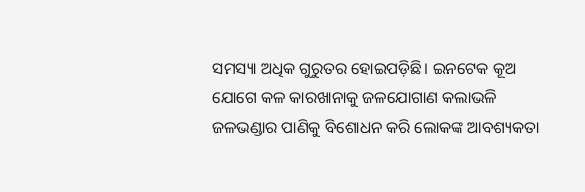ସମସ୍ୟା ଅଧିକ ଗୁରୁତର ହୋଇପଡ଼ିଛି। ଇନଟେକ କୂଅ ଯୋଗେ କଳ କାରଖାନାକୁ ଜଳଯୋଗାଣ କଲାଭଳି ଜଳଭଣ୍ଡାର ପାଣିକୁ ବିଶୋଧନ କରି ଲୋକଙ୍କ ଆବଶ୍ୟକତା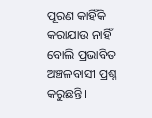ପୂରଣ କାହିଁକି କରାଯାଉ ନାହିଁ ବୋଲି ପ୍ରଭାବିତ ଅଞ୍ଚଳବାସୀ ପ୍ରଶ୍ନ କରୁଛନ୍ତି।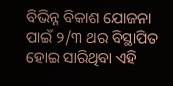ବିଭିନ୍ନ ବିକାଶ ଯୋଜନା ପାଇଁ ୨/୩ ଥର ବିସ୍ଥାପିତ ହୋଇ ସାରିଥିବା ଏହି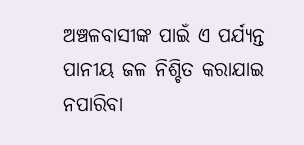ଅଞ୍ଚଳବାସୀଙ୍କ ପାଇଁ ଏ ପର୍ଯ୍ୟନ୍ତ ପାନୀୟ ଜଳ ନିଶ୍ଚିତ କରାଯାଇ ନପାରିବା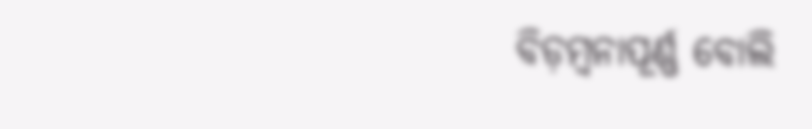ବିଡ଼ମ୍ବନାପୂର୍ଣ୍ଣ ବୋଲି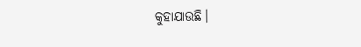କୁହାଯାଉଛି।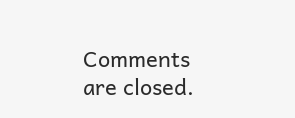Comments are closed.